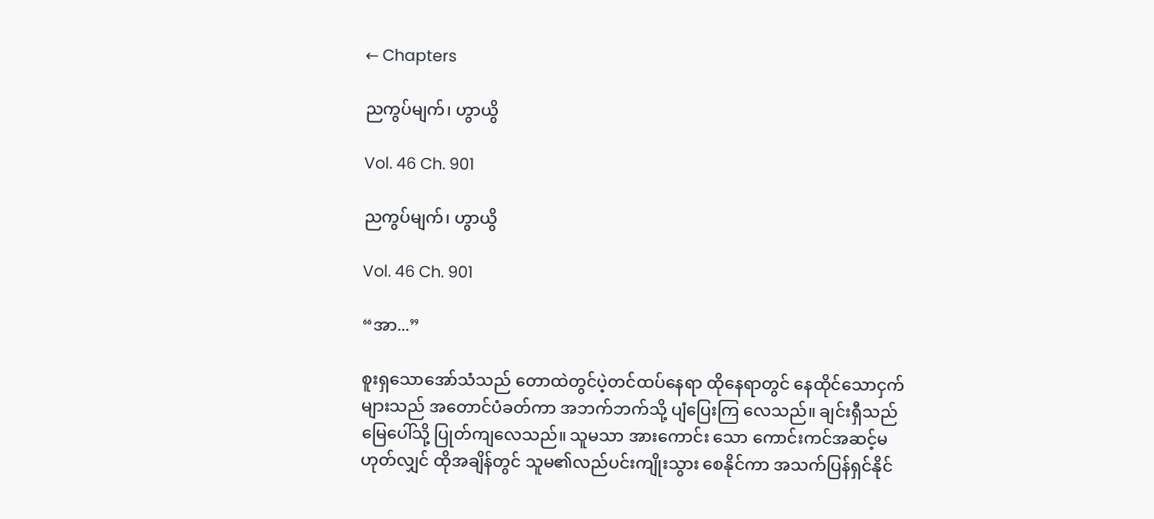← Chapters

ညကွပ်မျက်၊ ဟွာယွိ

Vol. 46 Ch. 901

ညကွပ်မျက်၊ ဟွာယွိ

Vol. 46 Ch. 901

“အာ...”

စူးရှသောအော်သံသည် တောထဲတွင်ပဲ့တင်ထပ်နေရာ ထိုနေရာတွင် နေထိုင်သောငှက်များသည် အတောင်ပံခတ်ကာ အဘက်ဘက်သို့ ပျံပြေးကြ လေသည်။ ချင်းရှီသည် မြေပေါ်သို့ ပြုတ်ကျလေသည်။ သူမသာ အားကောင်း သော ကောင်းကင်အဆင့်မဟုတ်လျှင် ထိုအချိန်တွင် သူမ၏လည်ပင်းကျိုးသွား စေနိုင်ကာ အသက်ပြန်ရှင်နိုင်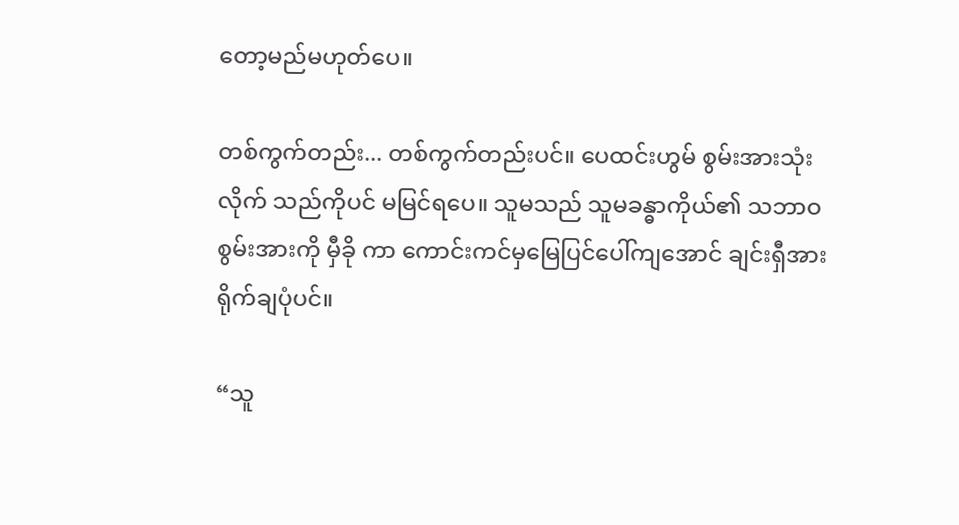တော့မည်မဟုတ်ပေ။

တစ်ကွက်တည်း... တစ်ကွက်တည်းပင်။ ပေထင်းဟွမ် စွမ်းအားသုံးလိုက် သည်ကိုပင် မမြင်ရပေ။ သူမသည် သူမခန္ဓာကိုယ်၏ သဘာဝစွမ်းအားကို မှီခို ကာ ကောင်းကင်မှမြေပြင်ပေါ်ကျအောင် ချင်းရှီအားရိုက်ချပုံပင်။

“သူ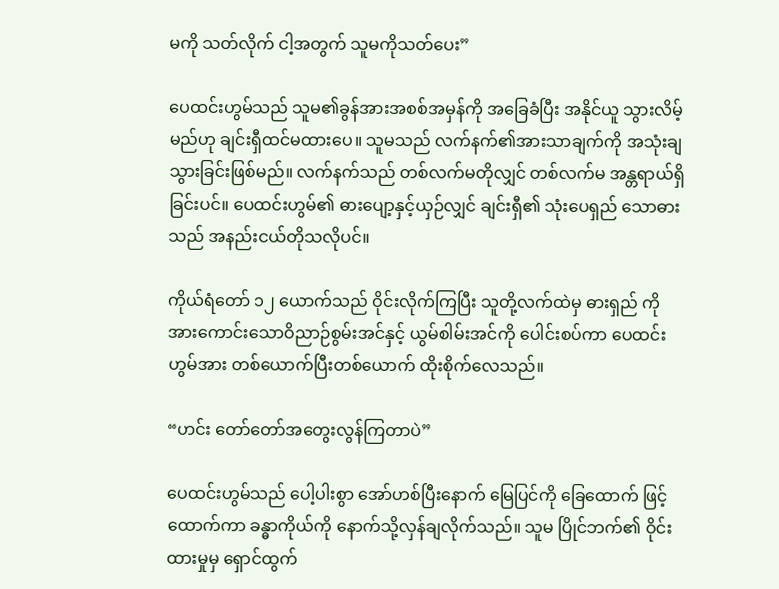မကို သတ်လိုက် ငါ့အတွက် သူမကိုသတ်ပေး”

ပေထင်းဟွမ်သည် သူမ၏ခွန်အားအစစ်အမှန်ကို အခြေခံပြီး အနိုင်ယူ သွားလိမ့်မည်ဟု ချင်းရှီထင်မထားပေ။ သူမသည် လက်နက်၏အားသာချက်ကို အသုံးချသွားခြင်းဖြစ်မည်။ လက်နက်သည် တစ်လက်မတိုလျှင် တစ်လက်မ အန္တရာယ်ရှိခြင်းပင်။ ပေထင်းဟွမ်၏ ဓားပျော့နှင့်ယှဉ်လျှင် ချင်းရှီ၏ သုံးပေရှည် သောဓားသည် အနည်းငယ်တိုသလိုပင်။

ကိုယ်ရံတော် ၁၂ ယောက်သည် ဝိုင်းလိုက်ကြပြီး သူတို့လက်ထဲမှ ဓားရှည် ကို အားကောင်းသောဝိညာဉ်စွမ်းအင်နှင့် ယွမ်စါမ်းအင်ကို ပေါင်းစပ်ကာ ပေထင်းဟွမ်အား တစ်ယောက်ပြီးတစ်ယောက် ထိုးစိုက်လေသည်။

“ဟင်း တော်တော်အတွေးလွန်ကြတာပဲ”

ပေထင်းဟွမ်သည် ပေါ့ပါးစွာ အော်ဟစ်ပြီးနောက် မြေပြင်ကို ခြေထောက် ဖြင့်ထောက်ကာ ခန္ဓာကိုယ်ကို နောက်သို့လှန်ချလိုက်သည်။ သူမ ပြိုင်ဘက်၏ ဝိုင်းထားမှုမှ ရှောင်ထွက်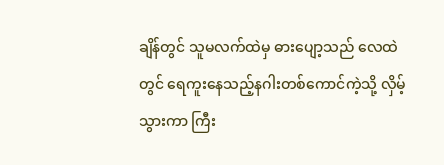ချိန်တွင် သူမလက်ထဲမှ ဓားပျော့သည် လေထဲတွင် ရေကူးနေသည့်နဂါးတစ်ကောင်ကဲ့သို့ လှိမ့်သွားကာ ကြီး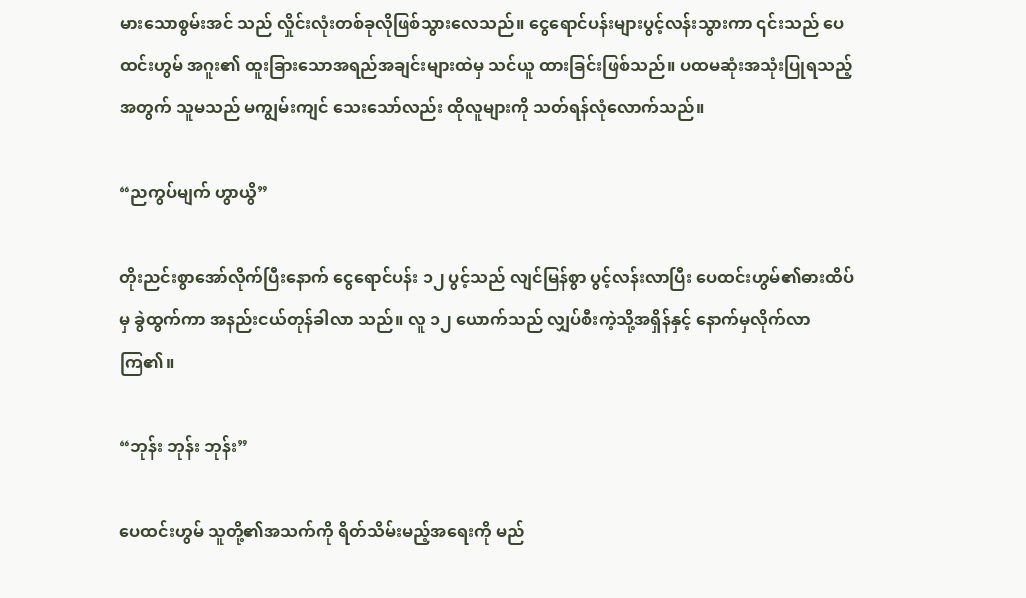မားသောစွမ်းအင် သည် လှိုင်းလုံးတစ်ခုလိုဖြစ်သွားလေသည်။ ငွေရောင်ပန်းများပွင့်လန်းသွားကာ ၎င်းသည် ပေထင်းဟွမ် အဂူး၏ ထူးခြားသောအရည်အချင်းများထဲမှ သင်ယူ ထားခြင်းဖြစ်သည်။ ပထမဆုံးအသုံးပြုရသည့်အတွက် သူမသည် မကျွမ်းကျင် သေးသော်လည်း ထိုလူများကို သတ်ရန်လုံလောက်သည်။

“ညကွပ်မျက် ဟွာယွိ”

တိုးညင်းစွာအော်လိုက်ပြီးနောက် ငွေရောင်ပန်း ၁၂ ပွင့်သည် လျင်မြန်စွာ ပွင့်လန်းလာပြီး ပေထင်းဟွမ်၏ဓားထိပ်မှ ခွဲထွက်ကာ အနည်းငယ်တုန်ခါလာ သည်။ လူ ၁၂ ယောက်သည် လျှပ်စီးကဲ့သို့အရှိန်နှင့် နောက်မှလိုက်လာကြ၏။

“ဘုန်း ဘုန်း ဘုန်း”

ပေထင်းဟွမ် သူတို့၏အသက်ကို ရိတ်သိမ်းမည့်အရေးကို မည်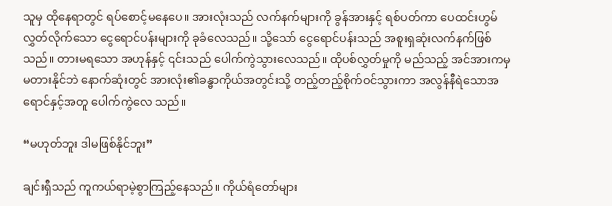သူမှ ထိုနေရာတွင် ရပ်စောင့်မနေပေ။ အားလုံးသည် လက်နက်များကို ခွန်အားနှင့် ရစ်ပတ်ကာ ပေထင်းဟွမ် လွှတ်လိုက်သော ငွေရောင်ပန်းများကို ခုခံလေသည်။ သို့သော် ငွေရောင်ပန်းသည် အစူးရှဆုံးလက်နက်ဖြစ်သည်။ တားမရသော အဟုန်နှင့် ၎င်းသည် ပေါက်ကွဲသွားလေသည်။ ထိုပစ်လွှတ်မှုကို မည်သည့် အင်အားကမှ မတားနိုင်ဘဲ နောက်ဆုံးတွင် အားလုံး၏ခန္ဓာကိုယ်အတွင်းသို့ တည့်တည့်စိုက်ဝင်သွားကာ အလွန်နီရဲသောအရောင်နှင့်အတူ ပေါက်ကွဲလေ သည်။

“မဟုတ်ဘူး ဒါမဖြစ်နိုင်ဘူး”

ချင်းရှီသည် ကူကယ်ရာမဲ့စွာကြည့်နေသည်။ ကိုယ်ရံတော်များ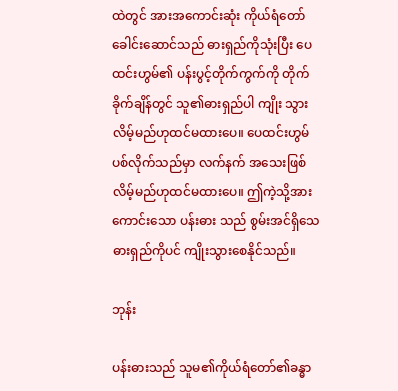ထဲတွင် အားအကောင်းဆုံး ကိုယ်ရံတော်ခေါင်းဆောင်သည် ဓားရှည်ကိုသုံးပြီး ပေထင်းဟွမ်၏ ပန်းပွင့်တိုက်ကွက်ကို တိုက်ခိုက်ချိန်တွင် သူ၏ဓားရှည်ပါ ကျိုး သွားလိမ့်မည်ဟုထင်မထားပေ။ ပေထင်းဟွမ် ပစ်လိုက်သည်မှာ လက်နက် အသေးဖြစ်လိမ့်မည်ဟုထင်မထားပေ။ ဤကဲ့သို့အားကောင်းသော ပန်းဓား သည် စွမ်းအင်ရှိသေဓားရှည်ကိုပင် ကျိုးသွားစေနိုင်သည်။

ဘုန်း

ပန်းဓားသည် သူမ၏ကိုယ်ရံတော်၏ခန္ဓာ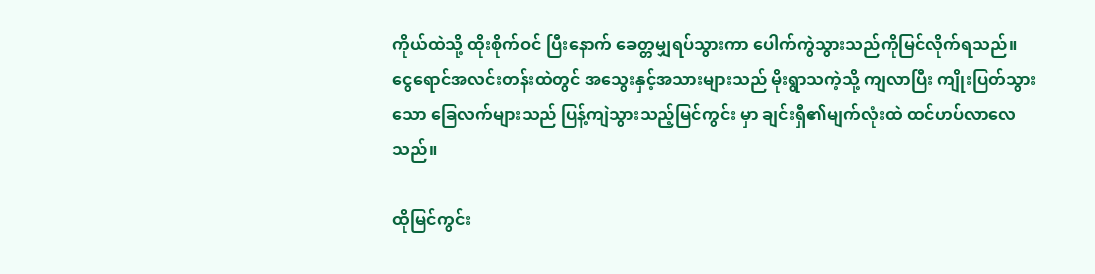ကိုယ်ထဲသို့ ထိုးစိုက်ဝင် ပြီးနောက် ခေတ္တမျှရပ်သွားကာ ပေါက်ကွဲသွားသည်ကိုမြင်လိုက်ရသည်။ ငွေရောင်အလင်းတန်းထဲတွင် အသွေးနှင့်အသားများသည် မိုးရွာသကဲ့သို့ ကျလာပြီး ကျိုးပြတ်သွားသော ခြေလက်များသည် ပြန့်ကျဲသွားသည့်မြင်ကွင်း မှာ ချင်းရှီ၏မျက်လုံးထဲ ထင်ဟပ်လာလေသည်။

ထိုမြင်ကွင်း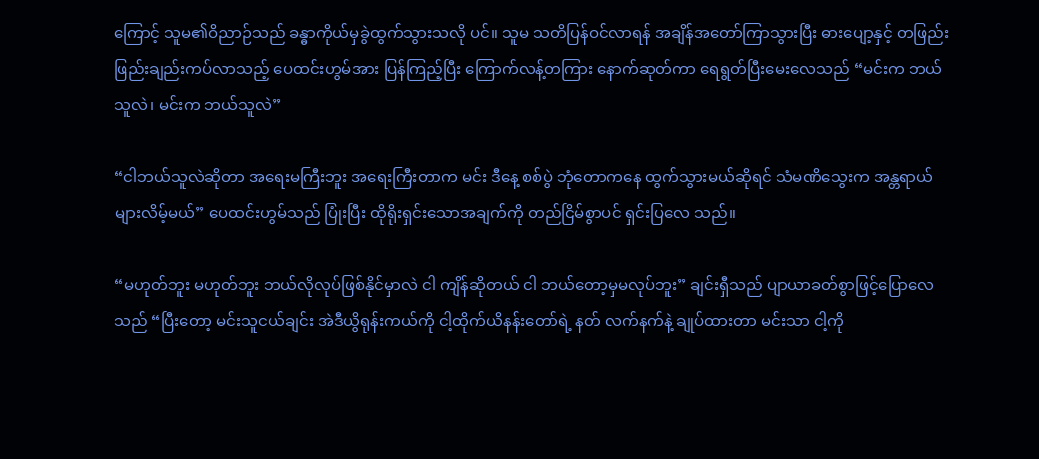ကြောင့် သူမ၏ဝိညာဉ်သည် ခန္ဓာကိုယ်မှခွဲထွက်သွားသလို ပင်။ သူမ သတိပြန်ဝင်လာရန် အချိန်အတော်ကြာသွားပြီး ဓားပျော့နှင့် တဖြည်းဖြည်းချည်းကပ်လာသည့် ပေထင်းဟွမ်အား ပြန်ကြည့်ပြီး ကြောက်လန့်တကြား နောက်ဆုတ်ကာ ရေရွတ်ပြီးမေးလေသည် “မင်းက ဘယ်သူလဲ၊ မင်းက ဘယ်သူလဲ”

“ငါဘယ်သူလဲဆိုတာ အရေးမကြီးဘူး အရေးကြီးတာက မင်း ဒီနေ့ စစ်ပွဲ ဘုံတောကနေ ထွက်သွားမယ်ဆိုရင် သံမဏိသွေးက အန္တရာယ်များလိမ့်မယ်” ပေထင်းဟွမ်သည် ပြုံးပြီး ထိုရိုးရှင်းသောအချက်ကို တည်ငြိမ်စွာပင် ရှင်းပြလေ သည်။

“မဟုတ်ဘူး မဟုတ်ဘူး ဘယ်လိုလုပ်ဖြစ်နိုင်မှာလဲ ငါ ကျိန်ဆိုတယ် ငါ ဘယ်တော့မှမလုပ်ဘူး” ချင်းရှီသည် ပျာယာခတ်စွာဖြင့်ပြောလေသည် “ပြီးတော့ မင်းသူငယ်ချင်း အဲဒီယွိရုန်းကယ်ကို ငါ့ထိုက်ယိနန်းတော်ရဲ့ နတ် လက်နက်နဲ့ ချုပ်ထားတာ မင်းသာ ငါ့ကို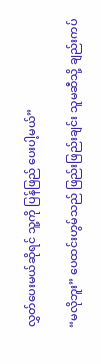လွှတ်ပေးမယ်ဆိုရင် သူ့ကို ပြန်ဖြည် ပေးပါ့မယ်”

“မလိုဘူး” ပေထင်းဟွမ်သည် ဖြည်းဖြည်းချင်း သူမဆီသို့ ချည်းကပ်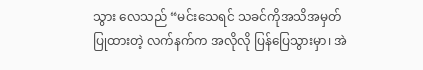သွား လေသည် “မင်းသေရင် သခင်ကိုအသိအမှတ်ပြုထားတဲ့ လက်နက်က အလိုလို ပြန်ပြေသွားမှာ၊ အဲ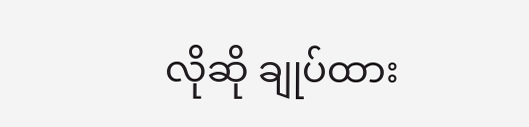လိုဆို ချုပ်ထား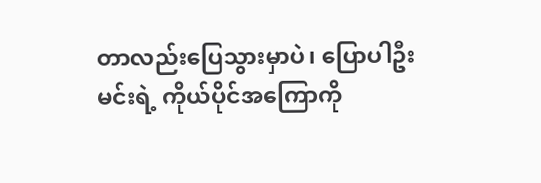တာလည်းပြေသွားမှာပဲ၊ ပြောပါဦး မင်းရဲ့ ကိုယ်ပိုင်အကြောကို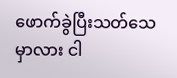ဖောက်ခွဲပြီးသတ်သေမှာလား ငါ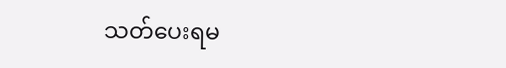သတ်ပေးရမ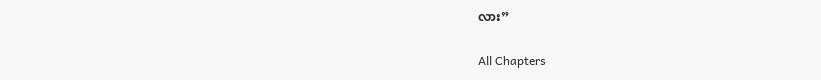လား”

All Chapters